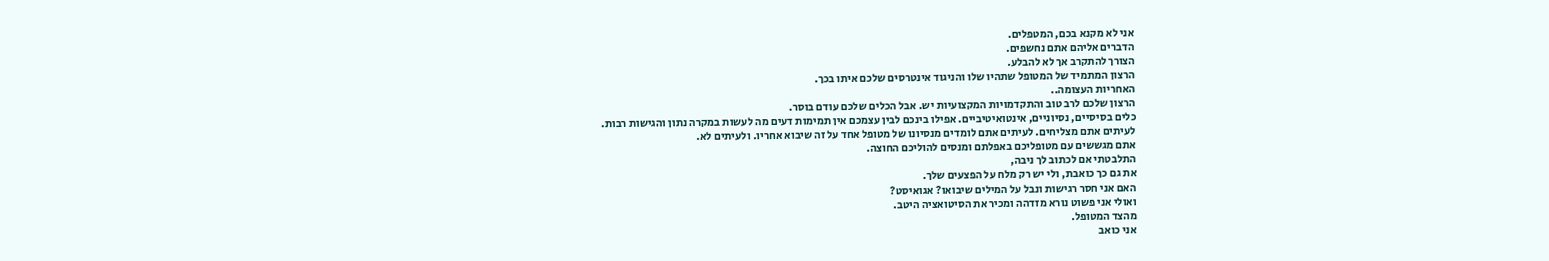אני לא מקנא בכם, המטפלים.
הדברים אליהם אתם נחשפים.
הצורך להתקרב אך לא להבלע.
הרצון המתמיד של המטופל שתהיו שלו והניגוד אינטרסים שלכם איתו בכך.
האחריות העצומה..
הרצון שלכם לרב טוב והתקדמויות המקצועיות יש. אבל הכלים שלכם עודם בוסר.
כלים בסיסיים, נסיוניים, אינטואיטיביים. אפילו בינכם לבין עצמכם אין תמימות דעים מה לעשות במקרה נתון והגישות רבות.
לעיתים אתם מצליחים. לעיתים אתם לומדים מנסיונו של מטופל אחד על זה שיבוא אחריו. ולעיתים לא.
אתם מגששים עם מטופליכם באפלתם ומנסים להוליכם החוצה.
התלבטתי אם לכתוב לך ניבה,
את גם כך כואבת, ולי יש רק מלח על הפצעים שלך.
האם אני חסר רגישות ונבל על המילים שיבואו? אגואיסט?
ואולי אני פשוט נורא מזדהה ומכיר את הסיטואציה היטב.
מהצד המטופל.
אני כואב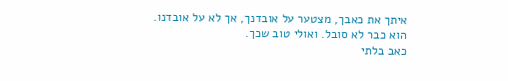איתך את כאבך, מצטער על אובדנך, אך לא על אובדנו.
הוא כבר לא סובל. ואולי טוב שכך.
כאב בלתי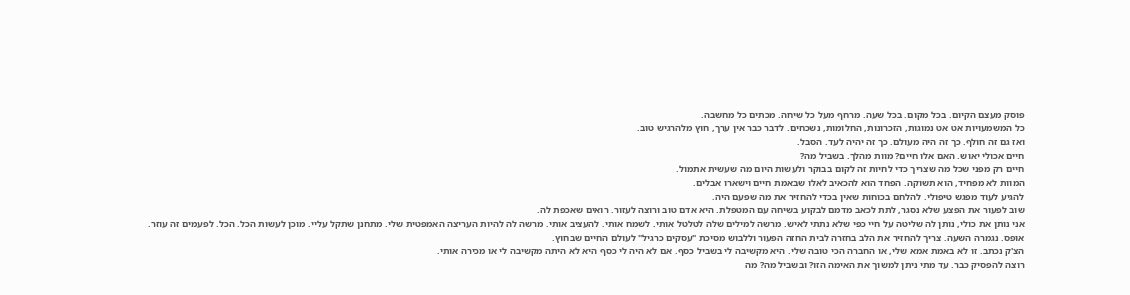פוסק מעצם הקיום. בכל מקום. בכל שעה. מרחף מעל כל שיחה. מכתים כל מחשבה.
כל המשמעויות אט אט נמוגות, הזכרונות, החלומות, נשכחים. לדבר כבר אין ערך, חוץ מלהרגיש טוב.
ואז גם זה חולף. כך זה היה מעולם. כך זה יהיה לעד. הסבל.
חיים אכולי יאוש. האם אלו חיים? מוות מהלך. בשביל מה?
חיים רק מפני שכל מה שצריך כדי לחיות זה לקום בבוקר ולעשות היום מה שעשית אתמול.
המוות לא מפחיד, הוא תשוקה. הפחד הוא להכאיב לאלו שבאמת חיים וישארו אבלים.
להגיע לעוד מפגש טיפולי. להלחם בכוחות שאין בכדי להחזיר את מה שפעם היה.
שוב לפעור את הפצע שלא נסגר, לתת לכאב מדמם לבקוע בשיחה עם המטפלת. היא אדם טוב ורוצה לעזור. רואים שאכפת לה.
אני נותן את כולי, נותן לה שליטה על חיי כפי שלא נתתי לאיש. מרשה למילים שלה לטלטל אותי. לשמח אותי. להעציב אותי. מרשה לה להיות העריצה האמפטית שלי. מתחנן שתקל עליי. מוכן לעשות הכל. הכל. לפעמים זה עוזר.
אופס. נגמרה השעה. צריך להחזיר את הלב בחזרה לבית החזה הפעור וללבוש מסיכת "עסקים כרגיל" לעולם החיים שבחוץ.
הצ'ק נכתב. זו לא באמת אמא שלי, או החברה הכי טובה שלי. היא מקשיבה לי בשביל כסף. אם לא היה לי כסף היא לא היתה מקשיבה לי או מכירה אותי.
רוצה להפסיק כבר. עד מתי ניתן למשוך את האימה הזו? ובשביל מה? מה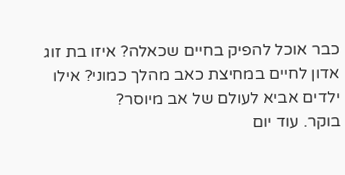כבר אוכל להפיק בחיים שכאלה? איזו בת זוג אדון לחיים במחיצת כאב מהלך כמוני? אילו ילדים אביא לעולם של אב מיוסר?
בוקר. עוד יום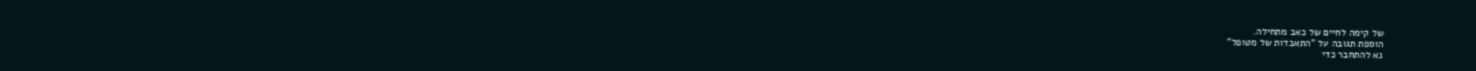של קימה לחיים של כאב מתחילה.
הוספת תגובה על "התאבדות של מטופל"
נא להתחבר כדי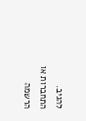להגיב.
התחברות או הרשמה